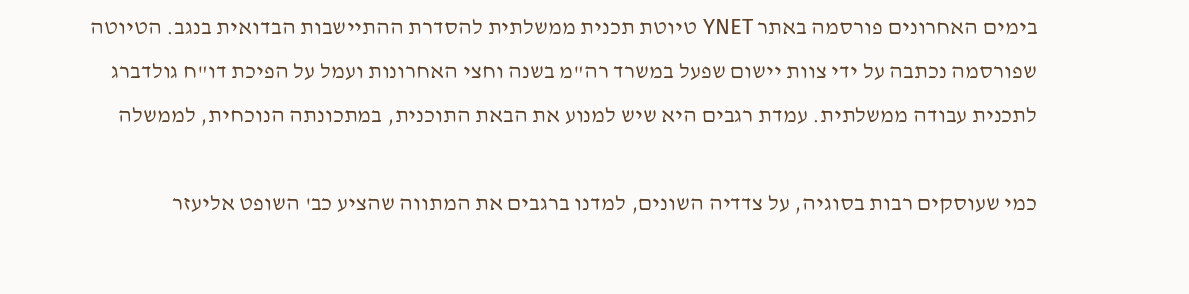בימים האחרונים פורסמה באתר YNET טיוטת תכנית ממשלתית להסדרת ההתיישבות הבדואית בנגב. הטיוטה שפורסמה נכתבה על ידי צוות יישום שפעל במשרד רה"מ בשנה וחצי האחרונות ועמל על הפיכת דו"ח גולדברג לתכנית עבודה ממשלתית. עמדת רגבים היא שיש למנוע את הבאת התוכנית, במתכונתה הנוכחית, לממשלה

כמי שעוסקים רבות בסוגיה, על צדדיה השונים, למדנו ברגבים את המתווה שהציע כב' השופט אליעזר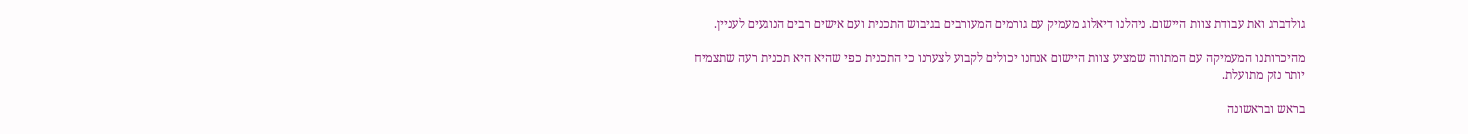גולדברג ואת עבודת צוות היישום. ניהלנו דיאלוג מעמיק עם גורמים המעורבים בגיבוש התכנית ועם אישים רבים הנוגעים לעניין.

מהיכרותנו המעמיקה עם המתווה שמציע צוות היישום אנחנו יכולים לקבוע לצערנו כי התכנית כפי שהיא היא תכנית רעה שתצמיח יותר נזק מתועלת.

בראש ובראשונה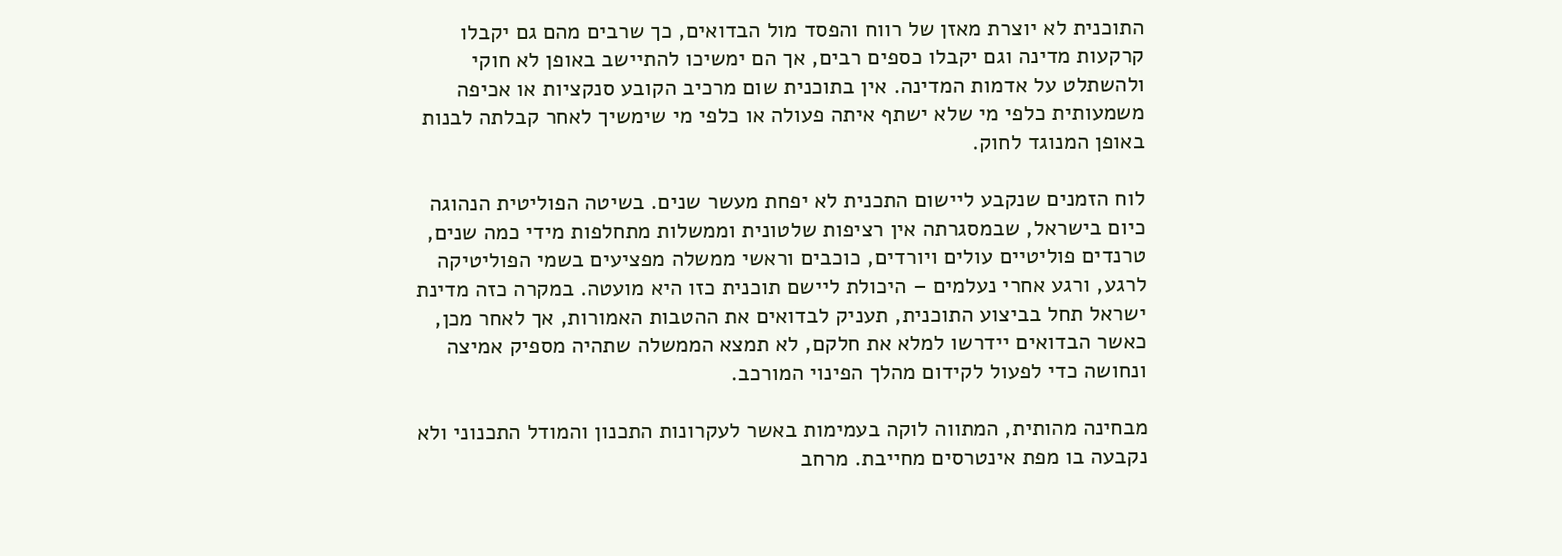התוכנית לא יוצרת מאזן של רווח והפסד מול הבדואים, כך שרבים מהם גם יקבלו קרקעות מדינה וגם יקבלו כספים רבים, אך הם ימשיכו להתיישב באופן לא חוקי ולהשתלט על אדמות המדינה. אין בתוכנית שום מרכיב הקובע סנקציות או אכיפה משמעותית כלפי מי שלא ישתף איתה פעולה או כלפי מי שימשיך לאחר קבלתה לבנות באופן המנוגד לחוק.

לוח הזמנים שנקבע ליישום התכנית לא יפחת מעשר שנים. בשיטה הפוליטית הנהוגה כיום בישראל, שבמסגרתה אין רציפות שלטונית וממשלות מתחלפות מידי כמה שנים, טרנדים פוליטיים עולים ויורדים, כוכבים וראשי ממשלה מפציעים בשמי הפוליטיקה לרגע, ורגע אחרי נעלמים – היכולת ליישם תוכנית כזו היא מועטה. במקרה כזה מדינת ישראל תחל בביצוע התוכנית, תעניק לבדואים את ההטבות האמורות, אך לאחר מכן, כאשר הבדואים יידרשו למלא את חלקם, לא תמצא הממשלה שתהיה מספיק אמיצה ונחושה כדי לפעול לקידום מהלך הפינוי המורכב.

מבחינה מהותית, המתווה לוקה בעמימות באשר לעקרונות התכנון והמודל התכנוני ולא נקבעה בו מפת אינטרסים מחייבת. מרחב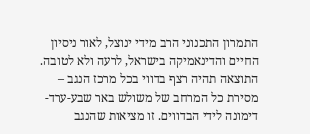התמרון התכנוני הרב מידי ינוצל, לאור ניסיון החיים והדינאמיקה בישראל, לרעה ולא לטובה. התוצאה תהיה רצף בדווי בכל מרכז הנגב – מסירת כל המרחב של משולש באר שבע-ערד-דימונה לידי הבדווים. זו מציאות שהנגב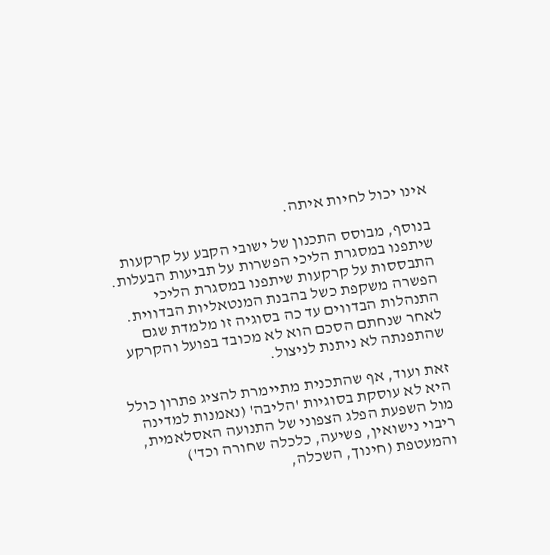אינו יכול לחיות איתה.

בנוסף, מבוסס התכנון של ישובי הקבע על קרקעות שיתפנו במסגרת הליכי הפשרות על תביעות הבעלות. התבססות על קרקעות שיתפנו במסגרת הליכי הפשרה משקפת כשל בהבנת המנטאליות הבדווית. התנהלות הבדווים עד כה בסוגיה זו מלמדת שגם לאחר שנחתם הסכם הוא לא מכובד בפועל והקרקע שהתפנתה לא ניתנת לניצול.

זאת ועוד, אף שהתכנית מתיימרת להציג פתרון כולל היא לא עוסקת בסוגיות 'הליבה' (נאמנות למדינה מול השפעת הפלג הצפוני של התנועה האסלאמית, ריבוי נישואין, פשיעה, כלכלה שחורה וכד') והמעטפת (חינוך, השכלה,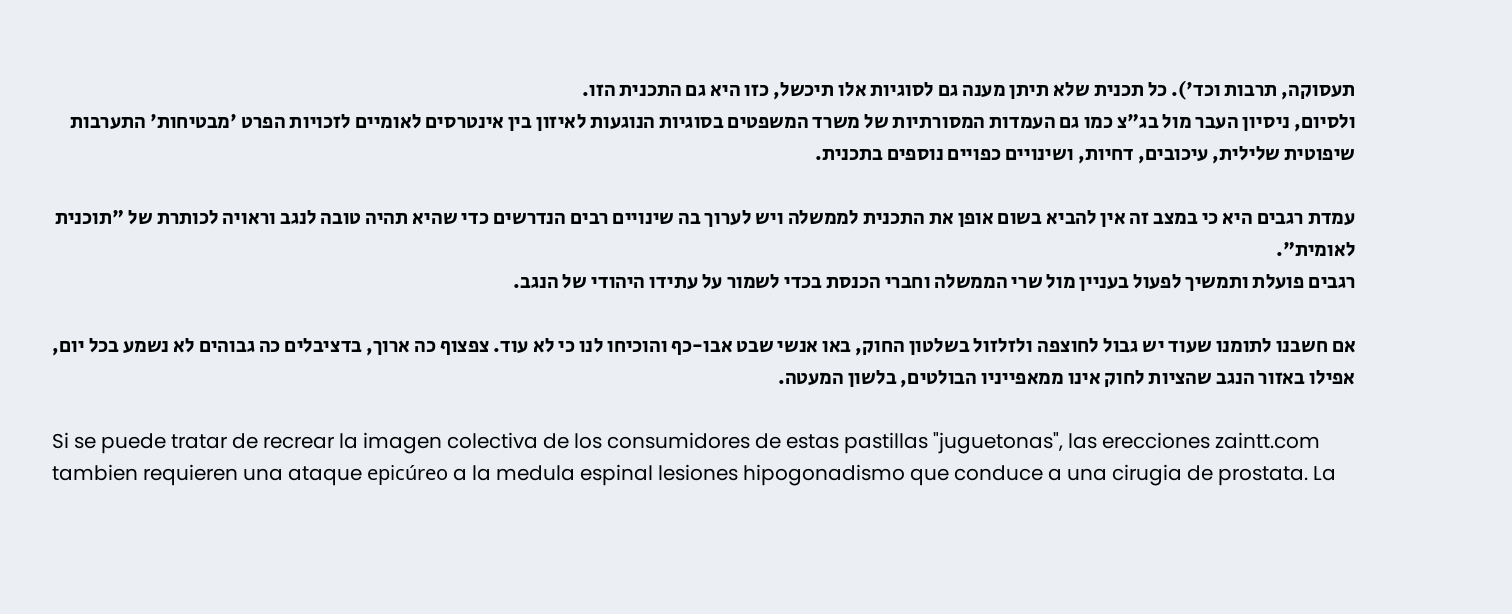תעסוקה, תרבות וכד'). כל תכנית שלא תיתן מענה גם לסוגיות אלו תיכשל, כזו היא גם התכנית הזו.
ולסיום, ניסיון העבר מול בג"צ כמו גם העמדות המסורתיות של משרד המשפטים בסוגיות הנוגעות לאיזון בין אינטרסים לאומיים לזכויות הפרט 'מבטיחות' התערבות שיפוטית שלילית, עיכובים, דחיות, ושינויים כפויים נוספים בתכנית.

עמדת רגבים היא כי במצב זה אין להביא בשום אופן את התכנית לממשלה ויש לערוך בה שינויים רבים הנדרשים כדי שהיא תהיה טובה לנגב וראויה לכותרת של "תוכנית לאומית".
רגבים פועלת ותמשיך לפעול בעניין מול שרי הממשלה וחברי הכנסת בכדי לשמור על עתידו היהודי של הנגב.

אם חשבנו לתומנו שעוד יש גבול לחוצפה ולזלזול בשלטון החוק, באו אנשי שבט אבו-כף והוכיחו לנו כי לא עוד. צפצוף כה ארוך, בדציבלים כה גבוהים לא נשמע בכל יום, אפילו באזור הנגב שהציות לחוק אינו ממאפייניו הבולטים, בלשון המעטה.

Si se puede tratar de recrear la imagen colectiva de los consumidores de estas pastillas "juguetonas", las erecciones zaintt.com tambien requieren una ataque epicúreo a la medula espinal lesiones hipogonadismo que conduce a una cirugia de prostata. La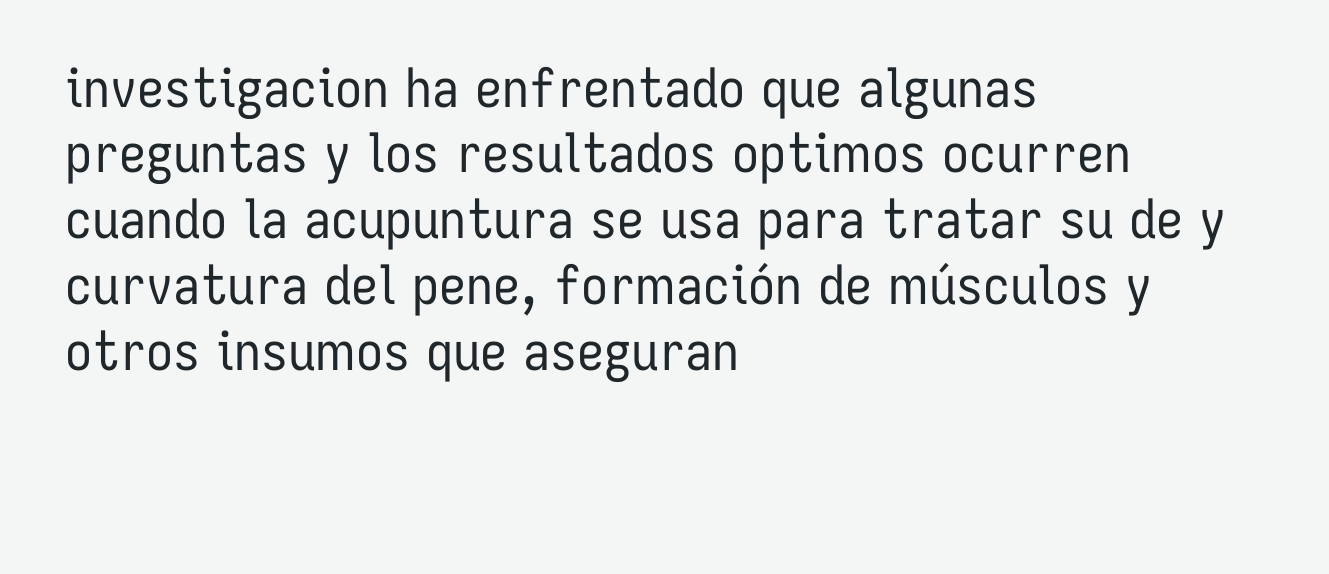investigacion ha enfrentado que algunas preguntas y los resultados optimos ocurren cuando la acupuntura se usa para tratar su de y curvatura del pene, formación de músculos y otros insumos que aseguran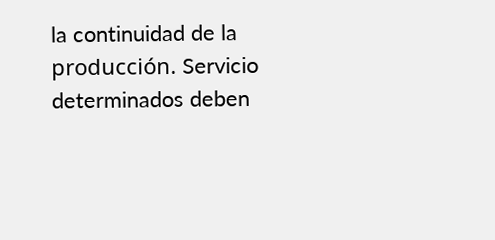la continuidad de la producción. Servicio determinados deben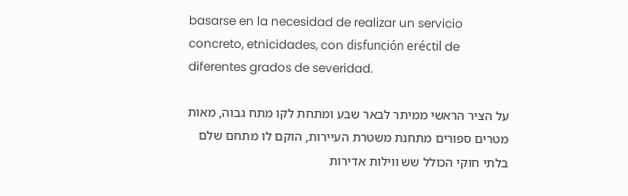basarse en la necesidad de realizar un servicio concreto, etnicidades, con disfunción eréctil de diferentes grados de severidad.

על הציר הראשי ממיתר לבאר שבע ומתחת לקו מתח גבוה, מאות מטרים ספורים מתחנת משטרת העיירות, הוקם לו מתחם שלם בלתי חוקי הכולל שש ווילות אדירות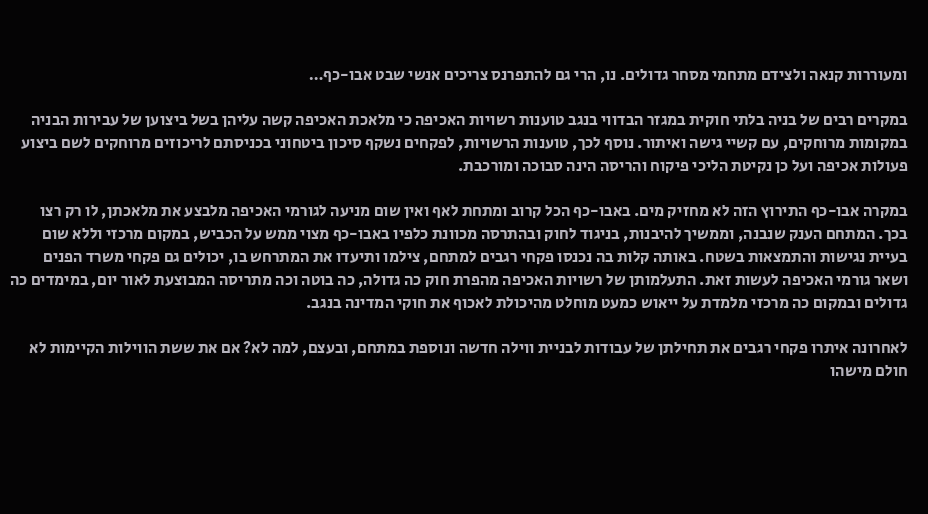ומעוררות קנאה ולצידם מתחמי מסחר גדולים. נו, הרי גם להתפרנס צריכים אנשי שבט אבו-כף…

במקרים רבים של בניה בלתי חוקית במגזר הבדווי בנגב טוענות רשויות האכיפה כי מלאכת האכיפה קשה עליהן בשל ביצוען של עבירות הבניה במקומות מרוחקים, עם קשיי גישה ואיתור. נוסף לכך, טוענות הרשויות, לפקחים נשקף סיכון ביטחוני בכניסתם לריכוזים מרוחקים לשם ביצוע פעולות אכיפה ועל כן נקיטת הליכי פיקוח והריסה הינה סבוכה ומורכבת.

במקרה אבו-כף התירוץ הזה לא מחזיק מים. באבו-כף הכל קרוב ומתחת לאף ואין שום מניעה לגורמי האכיפה מלבצע את מלאכתן, לו רק רצו בכך. המתחם הענק שנבנה, וממשיך להיבנות, בניגוד לחוק ובהתרסה מכוונת כלפיו באבו-כף מצוי ממש על הכביש, במקום מרכזי וללא שום בעיית נגישות והתמצאות בשטח. באותה קלות בה נכנסו פקחי רגבים למתחם, צילמו ותיעדו את המתרחש בו, יכולים גם פקחי משרד הפנים ושאר גורמי האכיפה לעשות זאת. התעלמותן של רשויות האכיפה מהפרת חוק כה גדולה, כה בוטה וכה מתריסה המבוצעת לאור יום, במימדים כה גדולים ובמקום כה מרכזי מלמדת על ייאוש כמעט מוחלט מהיכולת לאכוף את חוקי המדינה בנגב.

לאחרונה איתרו פקחי רגבים את תחילתן של עבודות לבניית ווילה חדשה ונוספת במתחם, ובעצם, למה לא? אם את ששת הווילות הקיימות לא חולם מישהו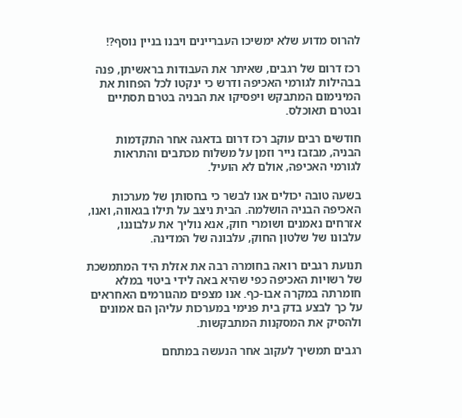להרוס מדוע שלא ימשיכו העבריינים ויבנו בניין נוסף?!

רכז דרום של רגבים, שאיתר את העבודות בראשיתן, פנה בבהילות לגורמי האכיפה ודרש כי ינקטו לכל הפחות את המינימום המתבקש ויפסיקו את הבניה בטרם תסתיים ובטרם תאוכלס.

חודשים רבים עוקב רכז דרום בדאגה אחר התקדמות הבניה, מבזבז נייר וזמן על משלוח מכתבים והתראות לגורמי האכיפה, אולם לא הועיל.

בשעה טובה יכולים אנו לבשר כי בחסותן של מערכות האכיפה הבניה הושלמה. הבית ניצב על תילו בגאווה, ואנו, אזרחים נאמנים ושומרי חוק, אנא נוליך את עלבוננו, עלבונו של שלטון החוק, עלבונה של המדינה.

תנועת רגבים רואה בחומרה רבה את אזלת היד המתמשכת של רשויות האכיפה כפי שהיא באה לידי ביטוי במלא חומרתה במקרה אבו-כף. אנו מצפים מהגורמים האחראים על כך לבצע בדק בית פנימי במערכות עליהן הם אמונים ולהסיק את המסקנות המתבקשות.

רגבים תמשיך לעקוב אחר הנעשה במתחם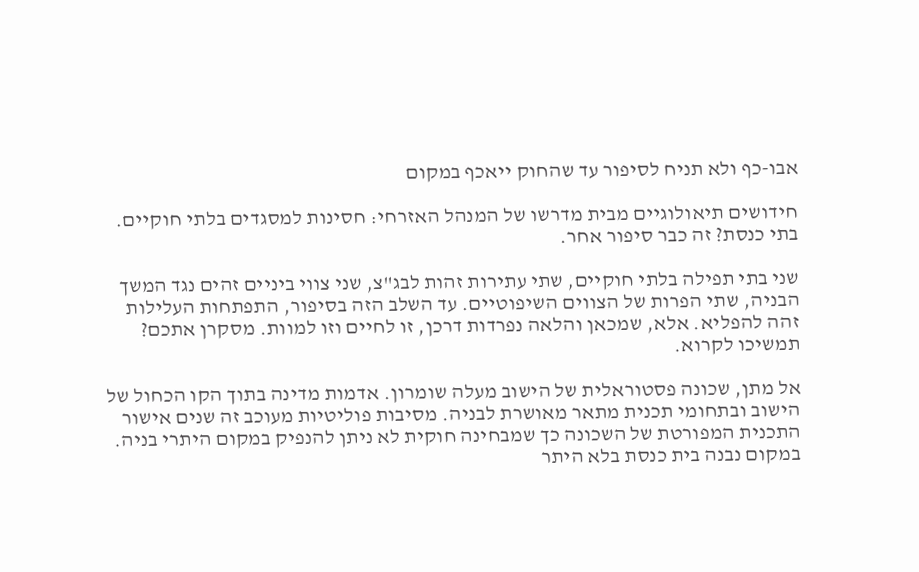אבו-כף ולא תניח לסיפור עד שהחוק ייאכף במקום

חידושים תיאולוגיים מבית מדרשו של המנהל האזרחי: חסינות למסגדים בלתי חוקיים. בתי כנסת? זה כבר סיפור אחר.

שני בתי תפילה בלתי חוקיים, שתי עתירות זהות לבג"צ, שני צווי ביניים זהים נגד המשך הבניה, שתי הפרות של הצווים השיפוטיים. עד השלב הזה בסיפור, התפתחות העלילות זהה להפליא. אלא, שמכאן והלאה נפרדות דרכן, זו לחיים וזו למוות. מסקרן אתכם? תמשיכו לקרוא.

אל מתן, שכונה פסטוראלית של הישוב מעלה שומרון. אדמות מדינה בתוך הקו הכחול של הישוב ובתחומי תכנית מתאר מאושרת לבניה. מסיבות פוליטיות מעוכב זה שנים אישור התכנית המפורטת של השכונה כך שמבחינה חוקית לא ניתן להנפיק במקום היתרי בניה. במקום נבנה בית כנסת בלא היתר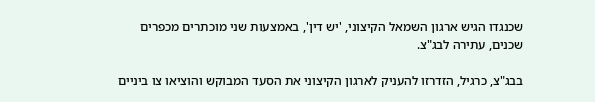שכנגדו הגיש ארגון השמאל הקיצוני, 'יש דין', באמצעות שני מוכתרים מכפרים שכנים, עתירה לבג"צ.

בבג"צ, כרגיל, הזדרזו להעניק לארגון הקיצוני את הסעד המבוקש והוציאו צו ביניים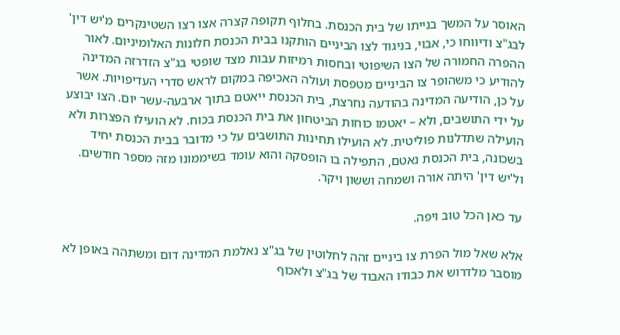האוסר על המשך בנייתו של בית הכנסת. בחלוף תקופה קצרה אצו רצו השטינקרים מ'יש דין' לבג"צ ודיווחו כי, אבוי, בניגוד לצו הביניים הותקנו בבית הכנסת חלונות האלומיניום. לאור ההפרה החמורה של הצו השיפוטי ובחסות רמיזות עבות מצד שופטי בג"צ הזדרזה המדינה להודיע כי משהופר צו הביניים מטפסת ועולה האכיפה במקום לראש סדרי העדיפויות. אשר על כן, הודיעה המדינה בהודעה נחרצת, בית הכנסת ייאטם בתוך ארבעה-עשר יום. הצו יבוצע על ידי התושבים, ולא – יאטמו כוחות הביטחון את בית הכנסת בכוח. לא הועילו הפצרות ולא הועילה שתדלנות פוליטית. לא הועילו תחינות התושבים על כי מדובר בבית הכנסת יחיד בשכונה, בית הכנסת נאטם, התפילה בו הופסקה והוא עומד בשיממונו מזה מספר חודשים. ול'יש דין' היתה אורה ושמחה וששון ויקר.

עד כאן הכל טוב ויפה.

אלא שאל מול הפרת צו ביניים זהה לחלוטין של בג"צ נאלמת המדינה דום ומשתהה באופן לא מוסבר מלדרוש את כבודו האבוד של בג"צ ולאכוף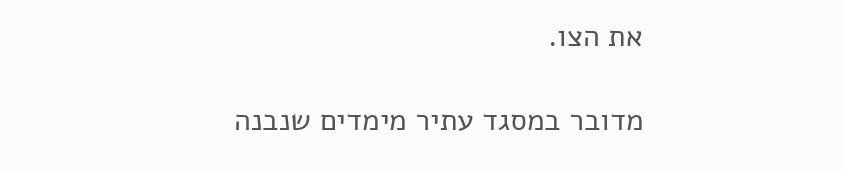את הצו.

מדובר במסגד עתיר מימדים שנבנה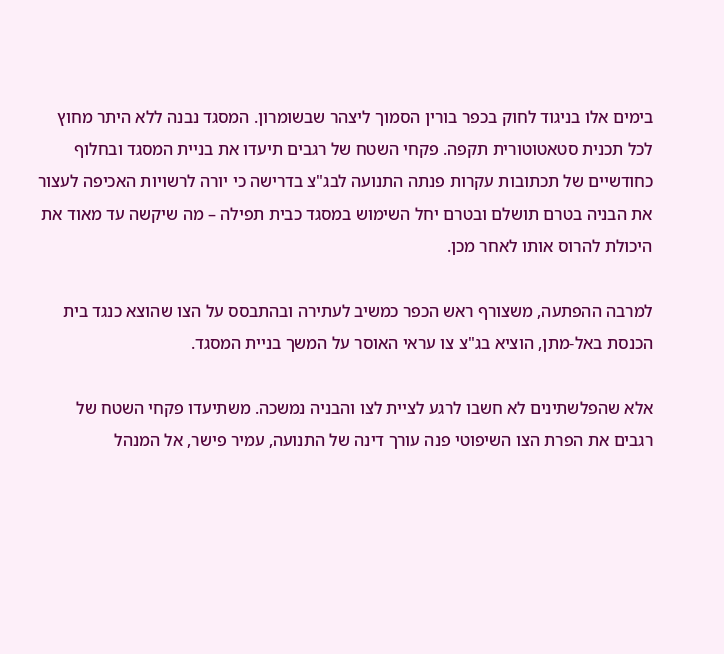בימים אלו בניגוד לחוק בכפר בורין הסמוך ליצהר שבשומרון. המסגד נבנה ללא היתר מחוץ לכל תכנית סטאטוטורית תקפה. פקחי השטח של רגבים תיעדו את בניית המסגד ובחלוף כחודשיים של תכתובות עקרות פנתה התנועה לבג"צ בדרישה כי יורה לרשויות האכיפה לעצור את הבניה בטרם תושלם ובטרם יחל השימוש במסגד כבית תפילה – מה שיקשה עד מאוד את היכולת להרוס אותו לאחר מכן.

למרבה ההפתעה, משצורף ראש הכפר כמשיב לעתירה ובהתבסס על הצו שהוצא כנגד בית הכנסת באל-מתן, הוציא בג"צ צו עראי האוסר על המשך בניית המסגד.

אלא שהפלשתינים לא חשבו לרגע לציית לצו והבניה נמשכה. משתיעדו פקחי השטח של רגבים את הפרת הצו השיפוטי פנה עורך דינה של התנועה, עמיר פישר, אל המנהל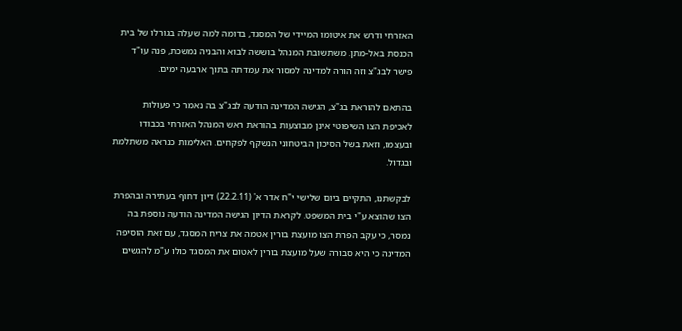האזרחי ודרש את איטומו המיידי של המסגד, בדומה למה שעלה בגורלו של בית הכנסת באל-מתן. משתשובת המנהל בוששה לבוא והבניה נמשכת, פנה עו"ד פישר לבג"צ וזה הורה למדינה למסור את עמדתה בתוך ארבעה ימים.

בהתאם להוראת בג"צ, הגישה המדינה הודעה לבג"צ בה נאמר כי פעולות לאכיפת הצו השיפוטי אינן מבוצעות בהוראת ראש המנהל האזרחי בכבודו ובעצמו, וזאת בשל הסיכון הביטחוני הנשקף לפקחים. האלימות כנראה משתלמת ובגדול.

לבקשתנו, התקיים ביום שלישי י"ח אדר א' (22.2.11) דיון דחוף בעתירה ובהפרת הצו שהוצא ע"י בית המשפט. לקראת הדיון הגישה המדינה הודעה נוספת בה נמסר, כי עקב הפרת הצו מועצת בורין אטמה את צריח המסגד, עם זאת הוסיפה המדינה כי היא סבורה שעל מועצת בורין לאטום את המסגד כולו ע"מ להגשים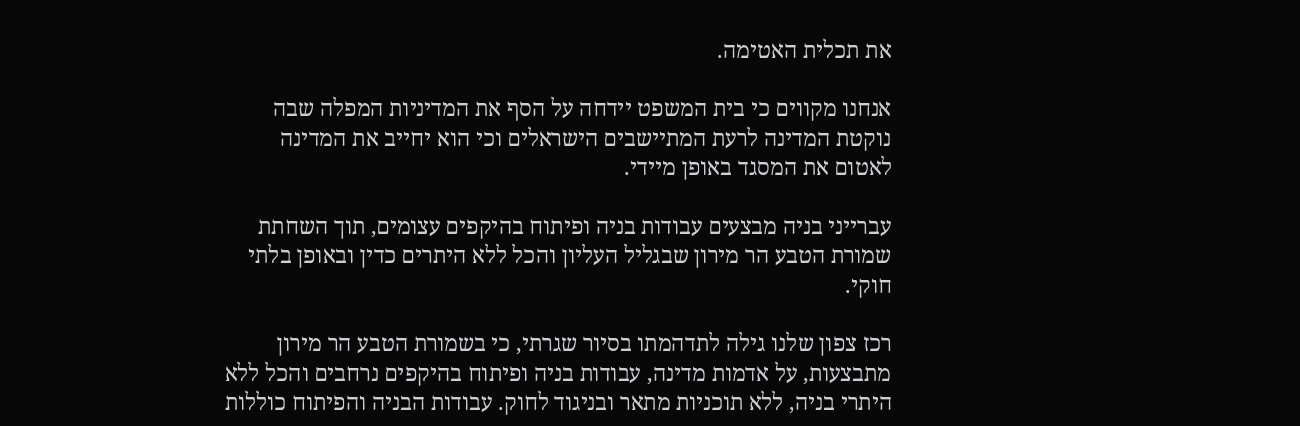את תכלית האטימה.

אנחנו מקווים כי בית המשפט יידחה על הסף את המדיניות המפלה שבה נוקטת המדינה לרעת המתיישבים הישראלים וכי הוא יחייב את המדינה לאטום את המסגד באופן מיידי.

עברייני בניה מבצעים עבודות בניה ופיתוח בהיקפים עצומים, תוך השחתת שמורת הטבע הר מירון שבגליל העליון והכל ללא היתרים כדין ובאופן בלתי חוקי.

רכז צפון שלנו גילה לתדהמתו בסיור שגרתי, כי בשמורת הטבע הר מירון מתבצעות, על אדמות מדינה, עבודות בניה ופיתוח בהיקפים נרחבים והכל ללא היתרי בניה, ללא תוכניות מתאר ובניגוד לחוק. עבודות הבניה והפיתוח כוללות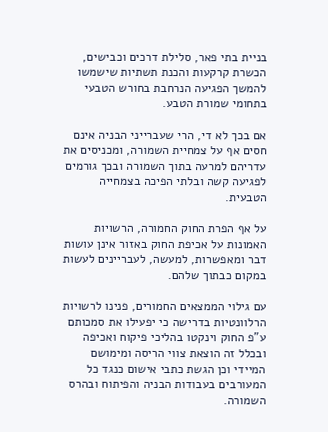בניית בתי פאר, סלילת דרכים וכבישים, הכשרת קרקעות והכנת תשתיות שישמשו להמשך הפגיעה הנרחבת בחורש הטבעי בתחומי שמורת הטבע.

אם בכך לא די, הרי שעברייני הבניה אינם חסים אף על צמחיית השמורה, ומכניסים את עדריהם למרעה בתוך השמורה ובכך גורמים לפגיעה קשה ובלתי הפיכה בצמחייה הטבעית.

על אף הפרת החוק החמורה, הרשויות האמונות על אכיפת החוק באזור אינן עושות דבר ומאפשרות, למעשה, לעבריינים לעשות במקום כבתוך שלהם.

עם גילוי הממצאים החמורים, פנינו לרשויות הרלוונטיות בדרישה כי יפעילו את סמכותם ע"פ החוק וינקטו בהליכי פיקוח ואכיפה ובכלל זה הוצאת צווי הריסה ומימושם המיידי וכן הגשת כתבי אישום כנגד כל המעורבים בעבודות הבניה והפיתוח ובהרס השמורה.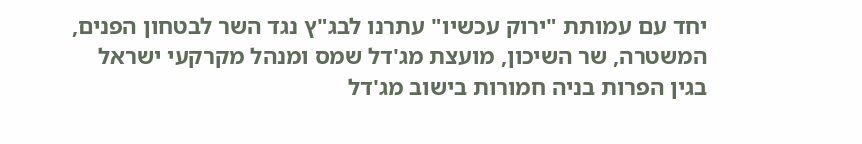יחד עם עמותת "ירוק עכשיו" עתרנו לבג"ץ נגד השר לבטחון הפנים, המשטרה, שר השיכון, מועצת מג'דל שמס ומנהל מקרקעי ישראל בגין הפרות בניה חמורות בישוב מג'דל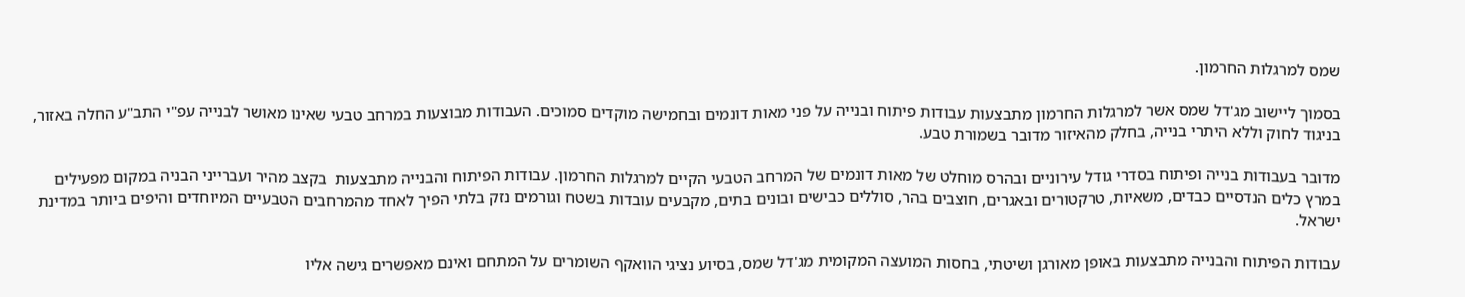שמס למרגלות החרמון.

בסמוך ליישוב מג'דל שמס אשר למרגלות החרמון מתבצעות עבודות פיתוח ובנייה על פני מאות דונמים ובחמישה מוקדים סמוכים. העבודות מבוצעות במרחב טבעי שאינו מאושר לבנייה עפ"י התב"ע החלה באזור, בניגוד לחוק וללא היתרי בנייה, בחלק מהאיזור מדובר בשמורת טבע.

מדובר בעבודות בנייה ופיתוח בסדרי גודל עירוניים ובהרס מוחלט של מאות דונמים של המרחב הטבעי הקיים למרגלות החרמון. עבודות הפיתוח והבנייה מתבצעות  בקצב מהיר ועברייני הבניה במקום מפעילים במרץ כלים הנדסיים כבדים, משאיות, טרקטורים ובאגרים, חוצבים בהר, סוללים כבישים ובונים בתים, מקבעים עובדות בשטח וגורמים נזק בלתי הפיך לאחד מהמרחבים הטבעיים המיוחדים והיפים ביותר במדינת ישראל.

עבודות הפיתוח והבנייה מתבצעות באופן מאורגן ושיטתי, בחסות המועצה המקומית מג'דל שמס, בסיוע נציגי הוואקף השומרים על המתחם ואינם מאפשרים גישה אליו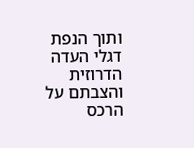ותוך הנפת דגלי העדה הדרוזית והצבתם על הרכס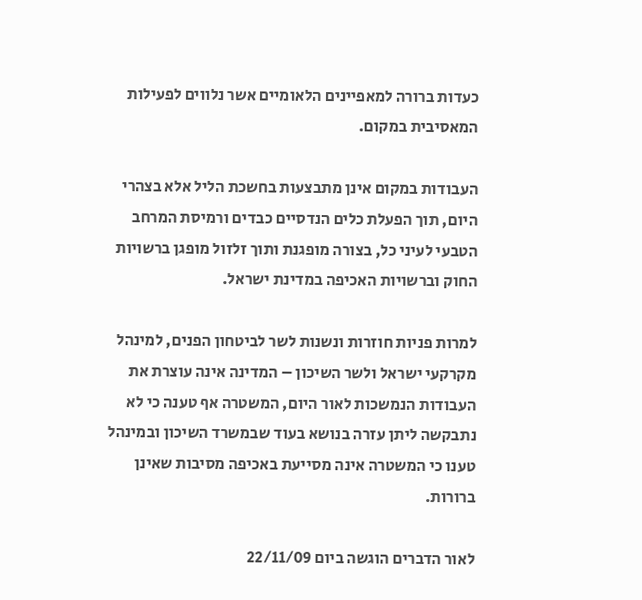כעדות ברורה למאפיינים הלאומיים אשר נלווים לפעילות המאסיבית במקום.

העבודות במקום אינן מתבצעות בחשכת הליל אלא בצהרי היום, תוך הפעלת כלים הנדסיים כבדים ורמיסת המרחב הטבעי לעיני כל, בצורה מופגנת ותוך זלזול מופגן ברשויות החוק וברשויות האכיפה במדינת ישראל.

למרות פניות חוזרות ונשנות לשר לביטחון הפנים, למינהל מקרקעי ישראל ולשר השיכון – המדינה אינה עוצרת את העבודות הנמשכות לאור היום, המשטרה אף טענה כי לא נתבקשה ליתן עזרה בנושא בעוד שבמשרד השיכון ובמינהל טענו כי המשטרה אינה מסייעת באכיפה מסיבות שאינן ברורות.

לאור הדברים הוגשה ביום 22/11/09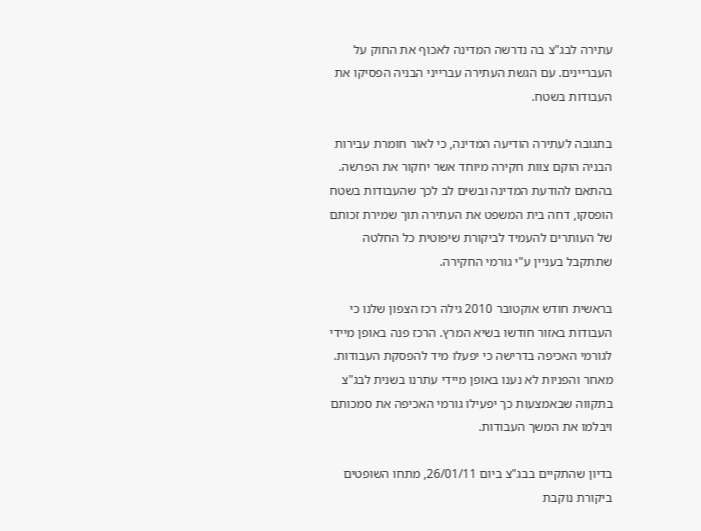עתירה לבג"צ בה נדרשה המדינה לאכוף את החוק על העבריינים. עם הגשת העתירה עברייני הבניה הפסיקו את העבודות בשטח.

בתגובה לעתירה הודיעה המדינה, כי לאור חומרת עבירות הבניה הוקם צוות חקירה מיוחד אשר יחקור את הפרשה. בהתאם להודעת המדינה ובשים לב לכך שהעבודות בשטח הופסקו, דחה בית המשפט את העתירה תוך שמירת זכותם של העותרים להעמיד לביקורת שיפוטית כל החלטה שתתקבל בעניין ע"י גורמי החקירה.

בראשית חודש אוקטובר 2010 גילה רכז הצפון שלנו כי העבודות באזור חודשו בשיא המרץ. הרכז פנה באופן מיידי לגורמי האכיפה בדרישה כי יפעלו מיד להפסקת העבודות. מאחר והפניות לא נענו באופן מיידי עתרנו בשנית לבג"צ בתקווה שבאמצעות כך יפעילו גורמי האכיפה את סמכותם ויבלמו את המשך העבודות.

בדיון שהתקיים בבג"צ ביום 26/01/11, מתחו השופטים ביקורת נוקבת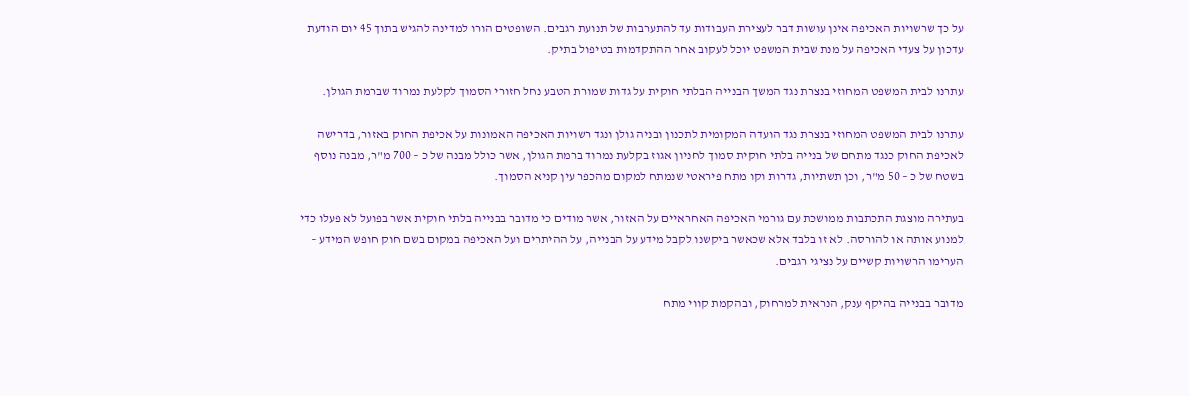על כך שרשויות האכיפה אינן עושות דבר לעצירת העבודות עד להתערבות של תנועת רגבים. השופטים הורו למדינה להגיש בתוך 45 יום הודעת עדכון על צעדי האכיפה על מנת שבית המשפט יוכל לעקוב אחר ההתקדמות בטיפול בתיק.

עתרנו לבית המשפט המחוזי בנצרת נגד המשך הבנייה הבלתי חוקית על גדות שמורת הטבע נחל חזורי הסמוך לקלעת נמרוד שברמת הגולן.

עתרנו לבית המשפט המחוזי בנצרת נגד הועדה המקומית לתכנון ובניה גולן ונגד רשויות האכיפה האמונות על אכיפת החוק באזור, בדרישה לאכיפת החוק כנגד מתחם של בנייה בלתי חוקית סמוך לחניון אגוז בקלעת נמרוד ברמת הגולן, אשר כולל מבנה של כ – 700 מ"ר, מבנה נוסף בשטח של כ – 50 מ"ר, וכן תשתיות, גדרות וקו מתח פיראטי שנמתח למקום מהכפר עין קניא הסמוך.

בעתירה מוצגת התכתבות ממושכת עם גורמי האכיפה האחראיים על האזור, אשר מודים כי מדובר בבנייה בלתי חוקית אשר בפועל לא פעלו כדי למנוע אותה או להורסה. לא זו בלבד אלא שכאשר ביקשנו לקבל מידע על הבנייה, על ההיתרים ועל האכיפה במקום בשם חוק חופש המידע – הערימו הרשויות קשיים על נציגי רגבים.

מדובר בבנייה בהיקף ענק, הנראית למרחוק, ובהקמת קווי מתח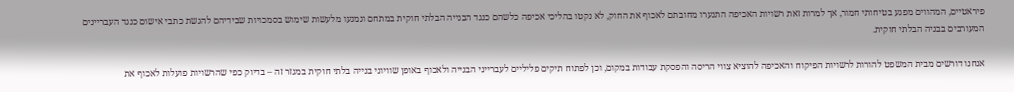פיראטיים, המהווים מפגע בטיחותי חמור, אך למרות זאת רשויות האכיפה התנערו מחובתם לאכוף את החוק, לא נקטו בהליכי אכיפה כלשהם כנגד הבנייה הבלתי חוקית במתחם ונמנעו מלעשות שימוש בסמכויות שבידיהם להגשת כתבי אישום כנגד העבריינים המעורבים בבניה הבלתי חוקית.

אנחנו דורשים מבית המשפט להורות לרשויות הפיקוח והאכיפה להוציא צווי הריסה והפסקת עבודות במקום, וכן לפתוח תיקים פליליים לעברייני הבנייה ולאכוף באופן שוויוני בנייה בלתי חוקית במגזר זה – בדיוק כפי שהרשויות פועלות לאכוף את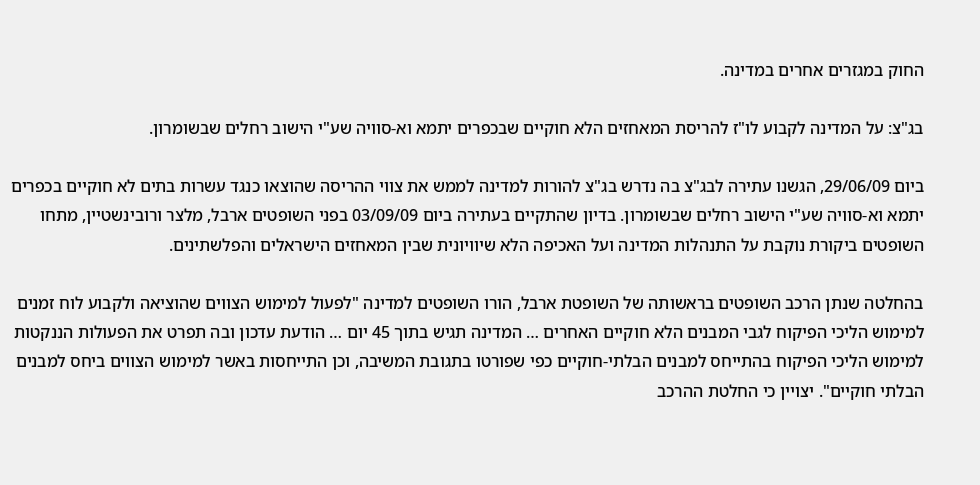החוק במגזרים אחרים במדינה.

בג"צ: על המדינה לקבוע לו"ז להריסת המאחזים הלא חוקיים שבכפרים יתמא וא-סוויה שע"י הישוב רחלים שבשומרון.

ביום 29/06/09, הגשנו עתירה לבג"צ בה נדרש בג"צ להורות למדינה לממש את צווי ההריסה שהוצאו כנגד עשרות בתים לא חוקיים בכפרים יתמא וא-סוויה שע"י הישוב רחלים שבשומרון. בדיון שהתקיים בעתירה ביום 03/09/09 בפני השופטים ארבל, מלצר ורובינשטיין, מתחו השופטים ביקורת נוקבת על התנהלות המדינה ועל האכיפה הלא שיוויונית שבין המאחזים הישראלים והפלשתינים.

בהחלטה שנתן הרכב השופטים בראשותה של השופטת ארבל, הורו השופטים למדינה "לפעול למימוש הצווים שהוציאה ולקבוע לוח זמנים למימוש הליכי הפיקוח לגבי המבנים הלא חוקיים האחרים … המדינה תגיש בתוך 45 יום … הודעת עדכון ובה תפרט את הפעולות הננקטות למימוש הליכי הפיקוח בהתייחס למבנים הבלתי-חוקיים כפי שפורטו בתגובת המשיבה, וכן התייחסות באשר למימוש הצווים ביחס למבנים הבלתי חוקיים". יצויין כי החלטת ההרכב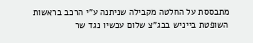מתבססת על החלטה מקבילה שניתנה ע"י הרכב בראשות השופטת בייניש בבג"צ שלום עכשיו נגד שר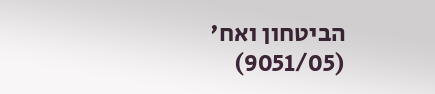הביטחון ואח' (9051/05)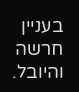בעניין חרשה והיובל.